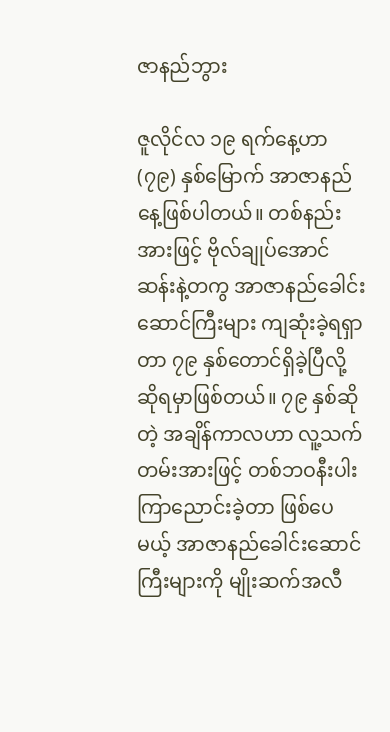ဇာနည်ဘွား

ဇူလိုင်လ ၁၉ ရက်နေ့ဟာ (၇၉) နှစ်မြောက် အာဇာနည်နေ့ဖြစ်ပါတယ်။ တစ်နည်းအားဖြင့် ဗိုလ်ချုပ်အောင်ဆန်းနဲ့တကွ အာဇာနည်ခေါင်းဆောင်ကြီးများ ကျဆုံးခဲ့ရရှာတာ ၇၉ နှစ်တောင်ရှိခဲ့ပြီလို့ ဆိုရမှာဖြစ်တယ်။ ၇၉ နှစ်ဆိုတဲ့ အချိန်ကာလဟာ လူ့သက်တမ်းအားဖြင့် တစ်ဘဝနီးပါးကြာညောင်းခဲ့တာ ဖြစ်ပေမယ့် အာဇာနည်ခေါင်းဆောင်ကြီးများကို မျိုးဆက်အလီ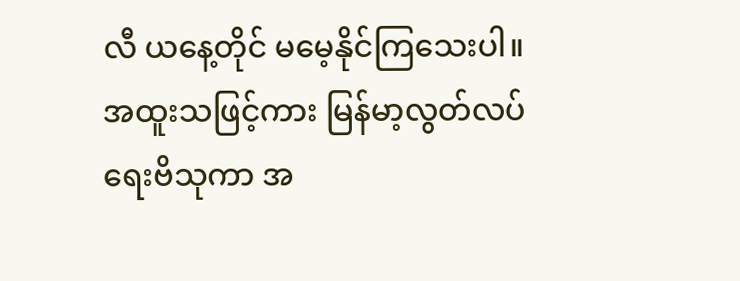လီ ယနေ့တိုင် မမေ့နိုင်ကြသေးပါ။ အထူးသဖြင့်ကား မြန်မာ့လွတ်လပ်ရေးဗိသုကာ အ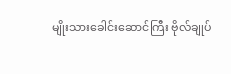မျိုးသားခေါင်းဆောင်ကြီး ဗိုလ်ချုပ်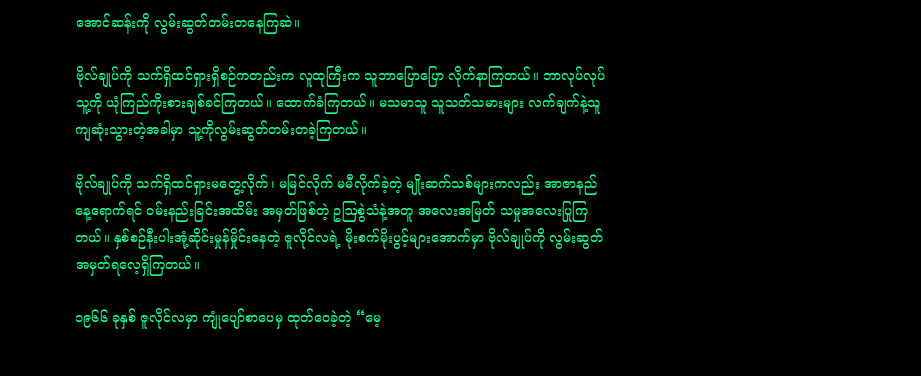အောင်ဆန်းကို လွမ်းဆွတ်တမ်းတနေကြဆဲ။

ဗိုလ်ချုပ်ကို သက်ရှိထင်ရှားရှိစဉ်ကတည်းက လူထုကြီးက သူဘာပြောပြော လိုက်နာကြတယ်။ ဘာလုပ်လုပ်သူ့ကို ယုံကြည်ကိုးစားချစ်ခင်ကြတယ်။ ထောက်ခံကြတယ်။ မသမာသူ သူသတ်သမားများ လက်ချက်နဲ့သူကျဆုံးသွားတဲ့အခါမှာ သူ့ကိုလွမ်းဆွတ်တမ်းတခဲ့ကြတယ်။

ဗိုလ်ချုပ်ကို သက်ရှိထင်ရှားမတွေ့လိုက်၊ မမြင်လိုက် မမီလိုက်ခဲ့တဲ့ မျိုးဆက်သစ်များကလည်း အာဇာနည်နေ့ရောက်ရင် ဝမ်းနည်းခြင်းအထိမ်း အမှတ်ဖြစ်တဲ့ ဥဩစွဲသံနဲ့အတူ အလေးအမြတ် သမှုအလေးပြုကြတယ်။ နှစ်စဉ်နီးပါးအုံ့ဆိုင်းမှုန်မှိုင်းနေတဲ့ ဇူလိုင်လရဲ့ မိုးစက်မိုးပွင့်များအောက်မှာ ဗိုလ်ချုပ်ကို လွမ်းဆွတ်အမှတ်ရလေ့ရှိကြတယ်။

၁၉၆၆ ခုနှစ် ဇူလိုင်လမှာ ကျုံပျော်စာပေမှ ထုတ်ဝေခဲ့တဲ့ “မေ့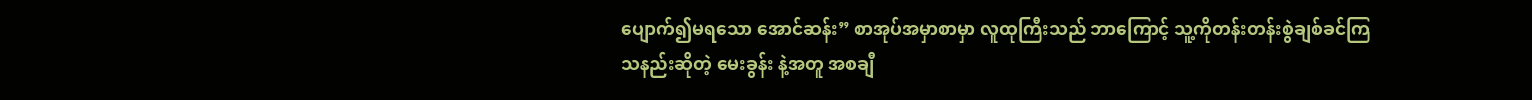ပျောက်၍မရသော အောင်ဆန်း” စာအုပ်အမှာစာမှာ လူထုကြီးသည် ဘာကြောင့် သူ့ကိုတန်းတန်းစွဲချစ်ခင်ကြသနည်းဆိုတဲ့ မေးခွန်း နဲ့အတူ အစချီ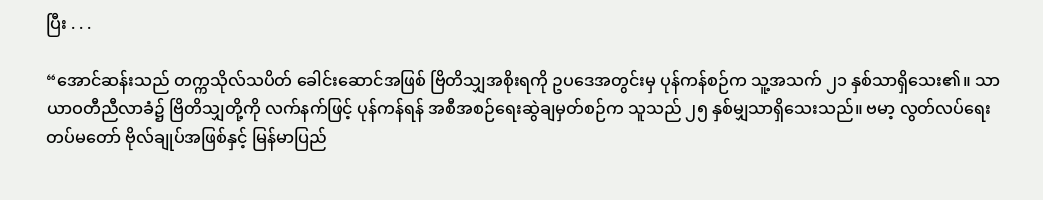ပြီး . . .

“အောင်ဆန်းသည် တက္ကသိုလ်သပိတ် ခေါင်းဆောင်အဖြစ် ဗြိတိသျှအစိုးရကို ဥပဒေအတွင်းမှ ပုန်ကန်စဉ်က သူ့အသက် ၂၁ နှစ်သာရှိသေး၏။ သာယာဝတီညီလာခံ၌ ဗြိတိသျှတို့ကို လက်နက်ဖြင့် ပုန်ကန်ရန် အစီအစဉ်ရေးဆွဲချမှတ်စဉ်က သူသည် ၂၅ နှစ်မျှသာရှိသေးသည်။ ဗမာ့ လွတ်လပ်ရေးတပ်မတော် ဗိုလ်ချုပ်အဖြစ်နှင့် မြန်မာပြည်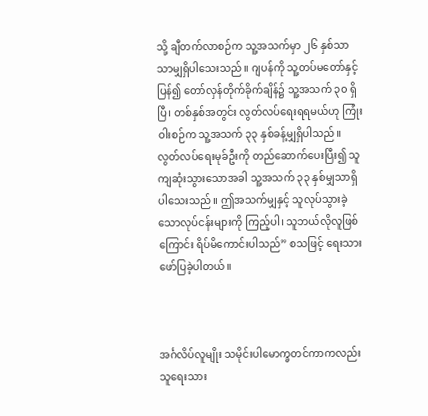သို့ ချီတက်လာစဉ်က သူ့အသက်မှာ ၂၆ နှစ်သာသာမျှရှိပါသေးသည်။ ဂျပန်ကို သူ့တပ်မတော်နှင့်ပြန်၍ တော်လှန်တိုက်ခိုက်ချိန်၌ သူ့အသက် ၃၀ ရှိပြီ၊ တစ်နှစ်အတွင်း လွတ်လပ်ရေးရရမယ်ဟု ကြုံးဝါးစဉ်က သူ့အသက် ၃၃ နှစ်ခန့်မျှရှိပါသည်။ လွတ်လပ်ရေးမုခ်ဦးကို တည်ဆောက်ပေးပြီး၍ သူကျဆုံးသွားသောအခါ သူ့အသက် ၃၃ နှစ်မျှသာရှိပါသေးသည်။ ဤအသက်မျှနှင့် သူလုပ်သွားခဲ့သောလုပ်ငန်းများကို ကြည့်ပါ၊ သူဘယ်လိုလူဖြစ်ကြောင်း ရိပ်မိကောင်းပါသည်” စသဖြင့် ရေးသားဖော်ပြခဲ့ပါတယ်။



အင်္ဂလိပ်လူမျိုး သမိုင်းပါမောက္ခတင်ကာကလည်း သူရေးသား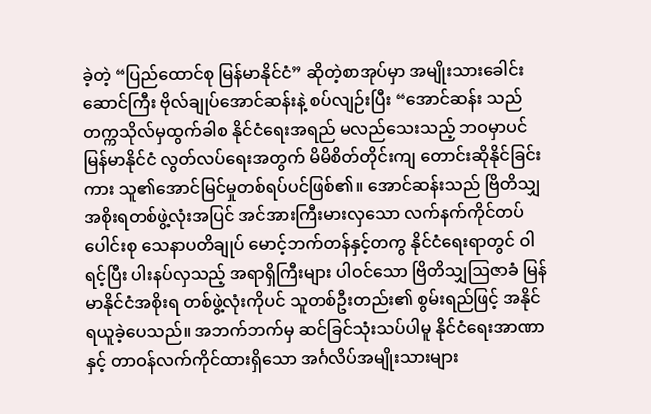ခဲ့တဲ့ “ပြည်ထောင်စု မြန်မာနိုင်ငံ” ဆိုတဲ့စာအုပ်မှာ အမျိုးသားခေါင်းဆောင်ကြီး ဗိုလ်ချုပ်အောင်ဆန်းနဲ့ စပ်လျဉ်းပြီး “အောင်ဆန်း သည် တက္ကသိုလ်မှထွက်ခါစ နိုင်ငံရေးအရည် မလည်သေးသည့် ဘဝမှာပင် မြန်မာနိုင်ငံ လွတ်လပ်ရေးအတွက် မိမိစိတ်တိုင်းကျ တောင်းဆိုနိုင်ခြင်းကား သူ၏အောင်မြင်မှုတစ်ရပ်ပင်ဖြစ်၏။ အောင်ဆန်းသည် ဗြိတိသျှအစိုးရတစ်ဖွဲ့လုံးအပြင် အင်အားကြီးမားလှသော လက်နက်ကိုင်တပ်ပေါင်းစု သေနာပတိချုပ် မောင့်ဘက်တန်နှင့်တကွ နိုင်ငံရေးရာတွင် ဝါရင့်ပြီး ပါးနပ်လှသည့် အရာရှိကြီးများ ပါဝင်သော ဗြိတိသျှဩဇာခံ မြန်မာနိုင်ငံအစိုးရ တစ်ဖွဲ့လုံးကိုပင် သူတစ်ဦးတည်း၏ စွမ်းရည်ဖြင့် အနိုင်ရယူခဲ့ပေသည်။ အဘက်ဘက်မှ ဆင်ခြင်သုံးသပ်ပါမူ နိုင်ငံရေးအာဏာနှင့် တာဝန်လက်ကိုင်ထားရှိသော အင်္ဂလိပ်အမျိုးသားများ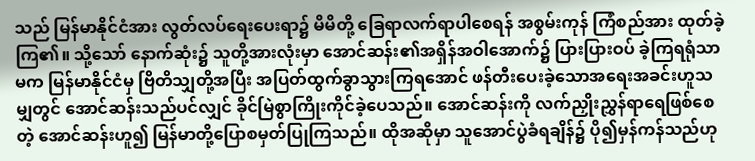သည် မြန်မာနိုင်ငံအား လွတ်လပ်ရေးပေးရာ၌ မိမိတို့ ခြေရာလက်ရာပါစေရန် အစွမ်းကုန် ကြံစည်အား ထုတ်ခဲ့ကြ၏။ သို့သော် နောက်ဆုံး၌ သူတို့အားလုံးမှာ အောင်ဆန်း၏အရှိန်အဝါအောက်၌ ပြားပြားဝပ် ခဲ့ကြရရုံသာမက မြန်မာနိုင်ငံမှ ဗြိတိသျှတို့အပြီး အပြတ်ထွက်ခွာသွားကြရအောင် ဖန်တီးပေးခဲ့သောအရေးအခင်းဟူသမျှတွင် အောင်ဆန်းသည်ပင်လျှင် ခိုင်မြဲစွာကြိုးကိုင်ခဲ့ပေသည်။ အောင်ဆန်းကို လက်ညှိုးညွှန်ရာရေဖြစ်စေတဲ့ အောင်ဆန်းဟူ၍ မြန်မာတို့ပြောစမှတ်ပြုကြသည်။ ထိုအဆိုမှာ သူအောင်ပွဲခံရချိန်၌ ပို၍မှန်ကန်သည်ဟု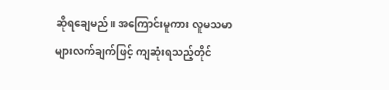ဆိုရချေမည်။ အကြောင်းမူကား လူမသမာများလက်ချက်ဖြင့် ကျဆုံးရသည့်တိုင်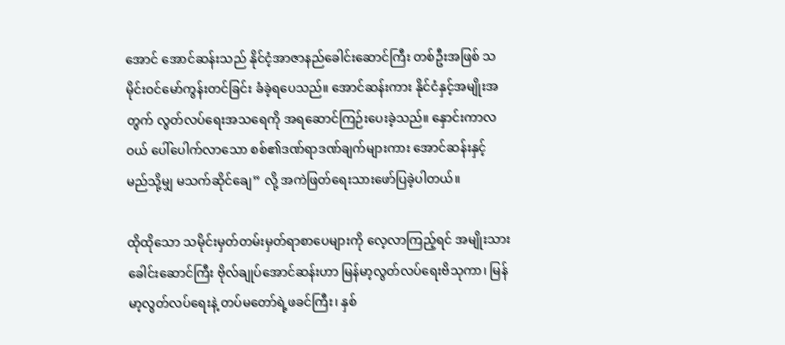အောင် အောင်ဆန်းသည် နိုင်ငံ့အာဇာနည်ခေါင်းဆောင်ကြီး တစ်ဦးအဖြစ် သမိုင်းဝင်မော်ကွန်းတင်ခြင်း ခံခဲ့ရပေသည်။ အောင်ဆန်းကား နိုင်ငံနှင့်အမျိုးအတွက် လွတ်လပ်ရေးအသရေကို အရဆောင်ကြဉ်းပေးခဲ့သည်။ နှောင်းကာလဝယ် ပေါ်ပေါက်လာသော စစ်၏ဒဏ်ရာဒဏ်ချက်များကား အောင်ဆန်းနှင့် မည်သို့မျှ မသက်ဆိုင်ချေ” လို့ အကဲဖြတ်ရေးသားဖော်ပြခဲ့ပါတယ်။

ထိုထိုသော သမိုင်းမှတ်တမ်းမှတ်ရာစာပေများကို လေ့လာကြည့်ရင် အမျိုးသားခေါင်းဆောင်ကြီး ဗိုလ်ချုပ်အောင်ဆန်းဟာ မြန်မာ့လွတ်လပ်ရေးဗိသုကာ၊ မြန်မာ့လွတ်လပ်ရေးနဲ့ တပ်မတော်ရဲ့ဖခင်ကြီး၊ နှစ်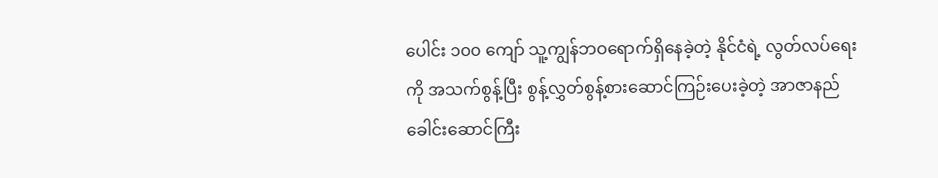ပေါင်း ၁၀၀ ကျော် သူ့ကျွန်ဘဝရောက်ရှိနေခဲ့တဲ့ နိုင်ငံရဲ့ လွတ်လပ်ရေးကို အသက်စွန့်ပြီး စွန့်လွှတ်စွန့်စားဆောင်ကြဉ်းပေးခဲ့တဲ့ အာဇာနည်ခေါင်းဆောင်ကြီး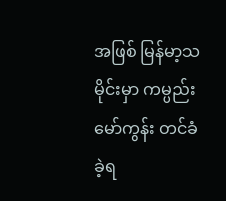အဖြစ် မြန်မာ့သမိုင်းမှာ ကမ္ပည်းမော်ကွန်း တင်ခံခဲ့ရ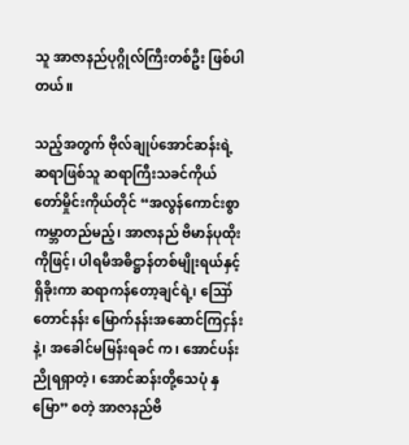သူ အာဇာနည်ပုဂ္ဂိုလ်ကြီးတစ်ဦး ဖြစ်ပါတယ်။

သည့်အတွက် ဗိုလ်ချုပ်အောင်ဆန်းရဲ့ဆရာဖြစ်သူ ဆရာကြီးသခင်ကိုယ်တော်မှိုင်းကိုယ်တိုင် “အလွန်ကောင်းစွာ ကမ္ဘာတည်မည့်၊ အာဇာနည် ဗိမာန်ပုထိုးကိုဖြင့်၊ ပါရမီအဓိဋ္ဌာန်တစ်မျိုးရယ်နှင့် ရှိခိုးကာ ဆရာကန်တော့ချင်ရဲ့၊ ဪတောင်နန်း မြောက်နန်းအဆောင်ကြငှန်းနဲ့၊ အခေါင်မမြန်းရခင် က၊ အောင်ပန်းညိုရရှာတဲ့၊ အောင်ဆန်းတို့သေပုံ နှမြော” စတဲ့ အာဇာနည်ဗိ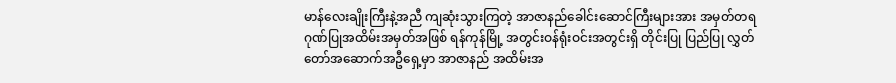မာန်လေးချိုးကြီးနဲ့အညီ ကျဆုံးသွားကြတဲ့ အာဇာနည်ခေါင်းဆောင်ကြီးများအား အမှတ်တရဂုဏ်ပြုအထိမ်းအမှတ်အဖြစ် ရန်ကုန်မြို့ အတွင်းဝန်ရုံးဝင်းအတွင်းရှိ တိုင်းပြု ပြည်ပြု လွှတ်တော်အဆောက်အဦရှေ့မှာ အာဇာနည် အထိမ်းအ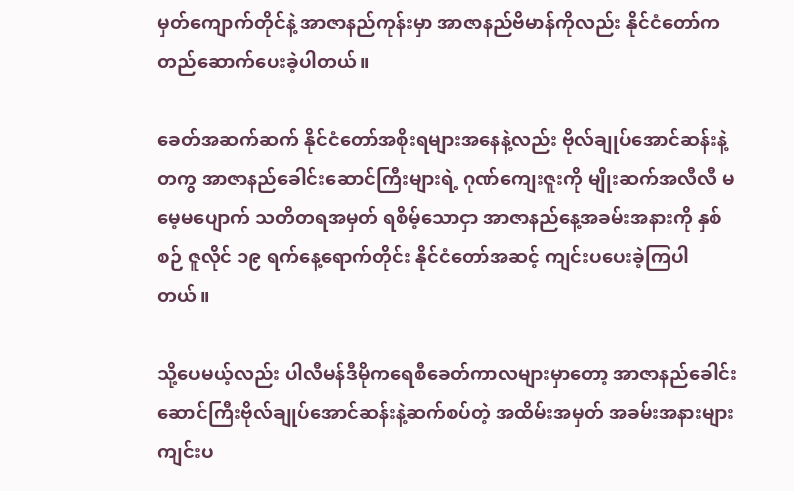မှတ်ကျောက်တိုင်နဲ့ အာဇာနည်ကုန်းမှာ အာဇာနည်ဗိမာန်ကိုလည်း နိုင်ငံတော်က တည်ဆောက်ပေးခဲ့ပါတယ်။

ခေတ်အဆက်ဆက် နိုင်ငံတော်အစိုးရများအနေနဲ့လည်း ဗိုလ်ချုပ်အောင်ဆန်းနဲ့တကွ အာဇာနည်ခေါင်းဆောင်ကြီးများရဲ့ ဂုဏ်ကျေးဇူးကို မျိုးဆက်အလီလီ မမေ့မပျောက် သတိတရအမှတ် ရစိမ့်သောငှာ အာဇာနည်နေ့အခမ်းအနားကို နှစ်စဉ် ဇူလိုင် ၁၉ ရက်နေ့ရောက်တိုင်း နိုင်ငံတော်အဆင့် ကျင်းပပေးခဲ့ကြပါတယ်။

သို့ပေမယ့်လည်း ပါလီမန်ဒီမိုကရေစီခေတ်ကာလများမှာတော့ အာဇာနည်ခေါင်းဆောင်ကြီးဗိုလ်ချုပ်အောင်ဆန်းနဲ့ဆက်စပ်တဲ့ အထိမ်းအမှတ် အခမ်းအနားများ ကျင်းပ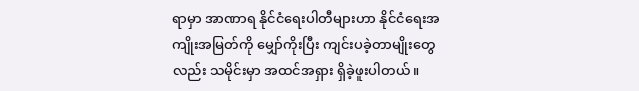ရာမှာ အာဏာရ နိုင်ငံရေးပါတီများဟာ နိုင်ငံရေးအကျိုးအမြတ်ကို မျှော်ကိုးပြီး ကျင်းပခဲ့တာမျိုးတွေလည်း သမိုင်းမှာ အထင်အရှား ရှိခဲ့ဖူးပါတယ်။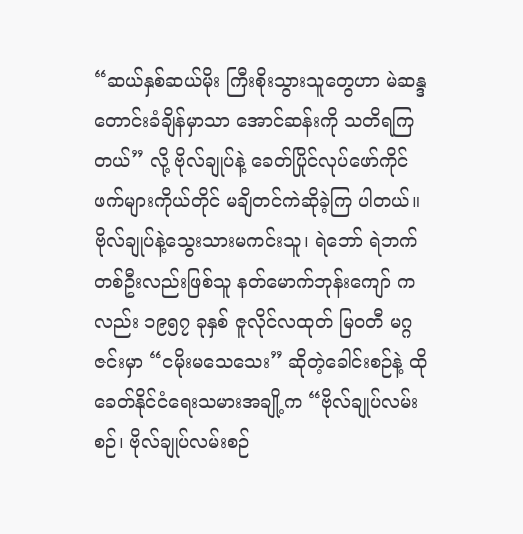“ဆယ်နှစ်ဆယ်မိုး ကြီးစိုးသွားသူတွေဟာ မဲဆန္ဒတောင်းခံချိန်မှာသာ အောင်ဆန်းကို သတိရကြတယ်” လို့ ဗိုလ်ချုပ်နဲ့ ခေတ်ပြိုင်လုပ်ဖော်ကိုင်ဖက်များကိုယ်တိုင် မချိတင်ကဲဆိုခဲ့ကြ ပါတယ်။ ဗိုလ်ချုပ်နဲ့သွေးသားမကင်းသူ၊ ရဲဘော် ရဲဘက်တစ်ဦးလည်းဖြစ်သူ နတ်မောက်ဘုန်းကျော် ကလည်း ၁၉၅၇ ခုနှစ် ဇူလိုင်လထုတ် မြဝတီ မဂ္ဂဇင်းမှာ “ငမိုးမသေသေး” ဆိုတဲ့ခေါင်းစဉ်နဲ့ ထိုခေတ်နိုင်ငံရေးသမားအချို့က “ဗိုလ်ချုပ်လမ်းစဉ်၊ ဗိုလ်ချုပ်လမ်းစဉ်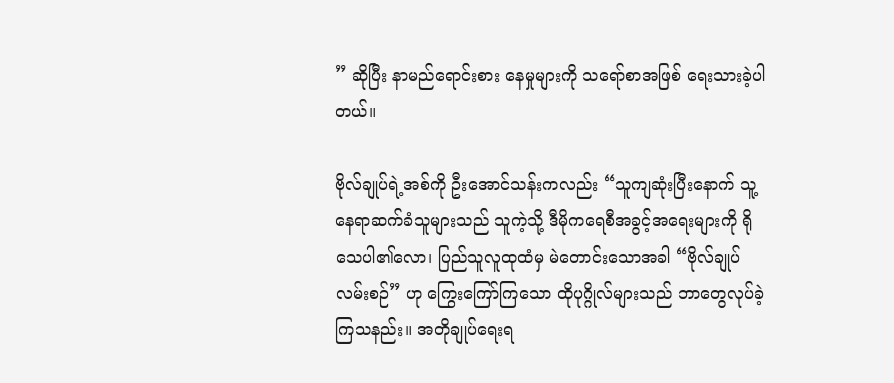” ဆိုပြီး နာမည်ရောင်းစား နေမှုများကို သရော်စာအဖြစ် ရေးသားခဲ့ပါတယ်။

ဗိုလ်ချုပ်ရဲ့အစ်ကို ဦးအောင်သန်းကလည်း “သူကျဆုံးပြီးနောက် သူ့နေရာဆက်ခံသူများသည် သူကဲ့သို့ ဒီမိုကရေစီအခွင့်အရေးများကို ရိုသေပါ၏လော၊ ပြည်သူလူထုထံမှ မဲတောင်းသောအခါ “ဗိုလ်ချုပ်လမ်းစဉ်” ဟု ကြွေးကြော်ကြသော ထိုပုဂ္ဂိုလ်များသည် ဘာတွေလုပ်ခဲ့ကြသနည်း။ အတိုချုပ်ရေးရ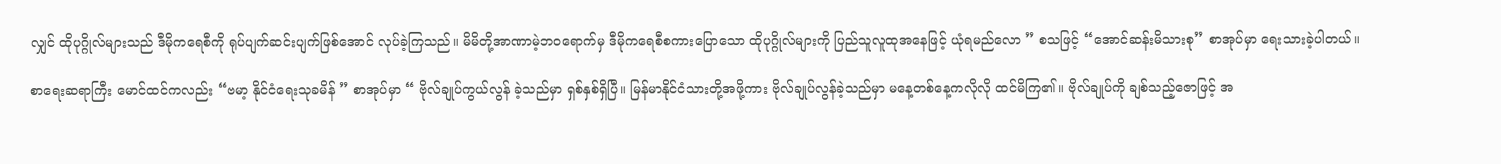လျှင် ထိုပုဂ္ဂိုလ်များသည် ဒီမိုကရေစီကို ရုပ်ပျက်ဆင်းပျက်ဖြစ်အောင် လုပ်ခဲ့ကြသည်။ မိမိတို့အာဏာမဲ့ဘဝရောက်မှ ဒီမိုကရေစီစကားပြောသော ထိုပုဂ္ဂိုလ်များကို ပြည်သူလူထုအနေဖြင့် ယုံရမည်လော ” စသဖြင့် “အောင်ဆန်းမိသားစု” စာအုပ်မှာ ရေးသားခဲ့ပါတယ်။

စာရေးဆရာကြီး မောင်ထင်ကလည်း “ဗမာ့ နိုင်ငံရေးသုခမိန် ” စာအုပ်မှာ “ ဗိုလ်ချုပ်ကွယ်လွန် ခဲ့သည်မှာ ရှစ်နှစ်ရှိပြီ။ မြန်မာနိုင်ငံသားတို့အဖို့ကား ဗိုလ်ချုပ်လွန်ခဲ့သည်မှာ မနေ့တစ်နေ့ကလိုလို ထင်မိကြ၏။ ဗိုလ်ချုပ်ကို ချစ်သည့်ဇောဖြင့် အ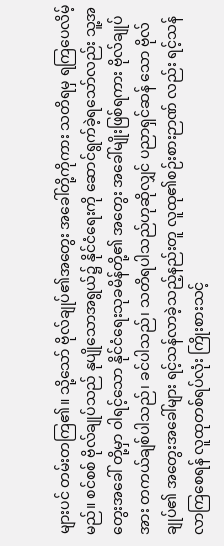များပင် တမ်းတကြ၏။ သို့သော် ဗိုလ်ချုပ်၏အတွေး အခေါ်တို့ကိုကား သတိရမှ ရကြပေလိမ့်မည်။ စင်စစ် ဗိုလ်ချုပ်သည် နုပျိုသောအရွယ်၌ နိုင်ငံရေးကို ဆောင်ရွက်ခဲ့ရသော်လည်း သူ့အတွေးအခေါ် တို့မှာ ဝါရင့်သော နိုင်ငံရေးသုခမိန်တို့၏ အတွေး အခေါ်မျိုးဖြစ်ရကား ဗိုလ်ချုပ်အား တကယ်ချစ်ပါသည်၊ ခင်ပါသည်၊ သတိရပါသည်ဟုဆိုလျှင် ပညာရှင်ဆန် သော ဗိုလ်ချုပ်၏ အတွေးအခေါ်များ ရင့်သန်လာခဲ့သည့်နည်းတူ လူထု၏စဉ်းစားဉာဏ် လည်း ရင့်သန်လာကြစေရန် လူထုတစ်ရပ်လုံး ကြိုးစားသင့်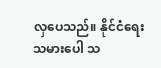လှပေသည်။ နိုင်ငံရေးသမားပေါ သ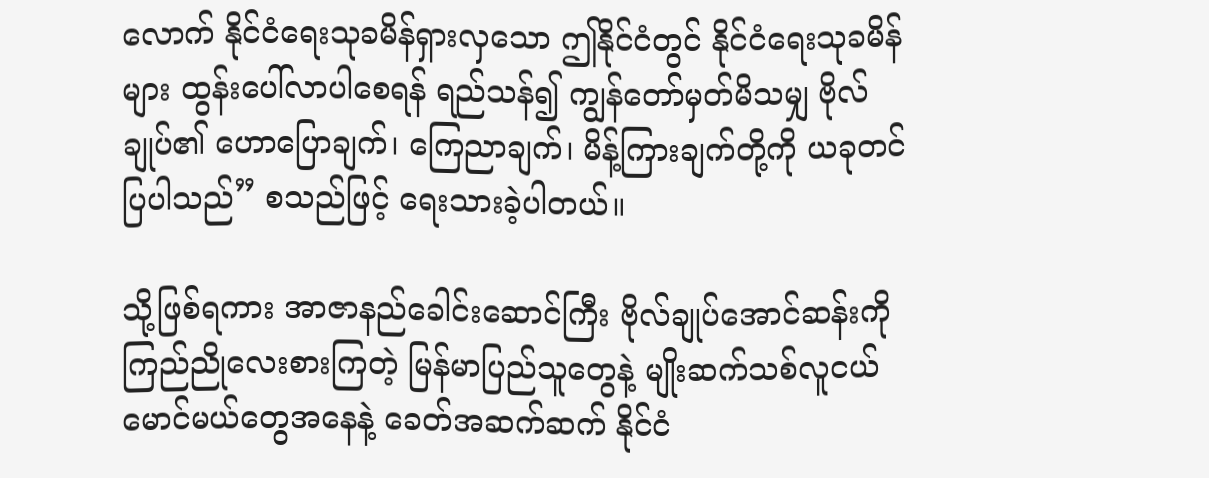လောက် နိုင်ငံရေးသုခမိန်ရှားလှသော ဤနိုင်ငံတွင် နိုင်ငံရေးသုခမိန်များ ထွန်းပေါ်လာပါစေရန် ရည်သန်၍ ကျွန်တော်မှတ်မိသမျှ ဗိုလ်ချုပ်၏ ဟောပြောချက်၊ ကြေညာချက်၊ မိန့်ကြားချက်တို့ကို ယခုတင်ပြပါသည်” စသည်ဖြင့် ရေးသားခဲ့ပါတယ်။

သို့ဖြစ်ရကား အာဇာနည်ခေါင်းဆောင်ကြီး ဗိုလ်ချုပ်အောင်ဆန်းကို ကြည်ညိုလေးစားကြတဲ့ မြန်မာပြည်သူတွေနဲ့ မျိုးဆက်သစ်လူငယ်မောင်မယ်တွေအနေနဲ့ ခေတ်အဆက်ဆက် နိုင်ငံ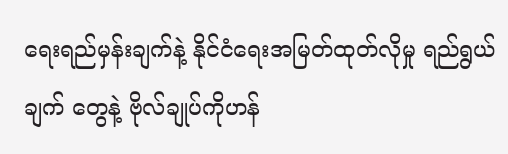ရေးရည်မှန်းချက်နဲ့ နိုင်ငံရေးအမြတ်ထုတ်လိုမှု ရည်ရွယ်ချက် တွေနဲ့ ဗိုလ်ချုပ်ကိုဟန်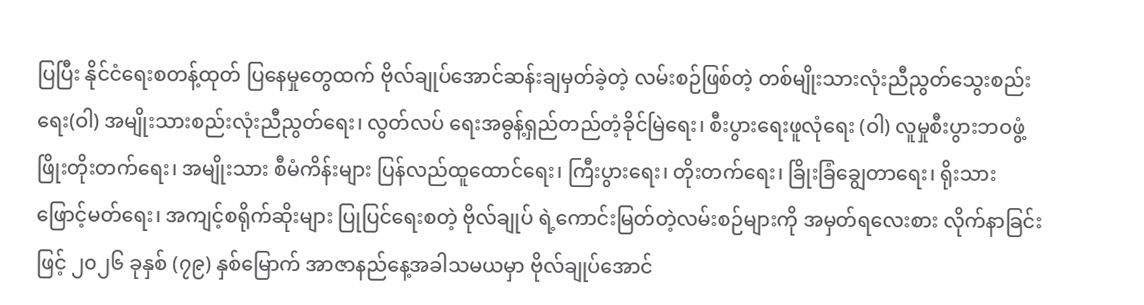ပြပြီး နိုင်ငံရေးစတန့်ထုတ် ပြနေမှုတွေထက် ဗိုလ်ချုပ်အောင်ဆန်းချမှတ်ခဲ့တဲ့ လမ်းစဉ်ဖြစ်တဲ့ တစ်မျိုးသားလုံးညီညွတ်သွေးစည်းရေး(ဝါ) အမျိုးသားစည်းလုံးညီညွတ်ရေး၊ လွတ်လပ် ရေးအဓွန့်ရှည်တည်တံ့ခိုင်မြဲရေး၊ စီးပွားရေးဖူလုံရေး (ဝါ) လူမှုစီးပွားဘဝဖွံ့ဖြိုးတိုးတက်ရေး၊ အမျိုးသား စီမံကိန်းများ ပြန်လည်ထူထောင်ရေး၊ ကြီးပွားရေး၊ တိုးတက်ရေး၊ ခြိုးခြံချွေတာရေး၊ ရိုးသားဖြောင့်မတ်ရေး၊ အကျင့်စရိုက်ဆိုးများ ပြုပြင်ရေးစတဲ့ ဗိုလ်ချုပ် ရဲ့ကောင်းမြတ်တဲ့လမ်းစဉ်များကို အမှတ်ရလေးစား လိုက်နာခြင်းဖြင့် ၂၀၂၆ ခုနှစ် (၇၉) နှစ်မြောက် အာဇာနည်နေ့အခါသမယမှာ ဗိုလ်ချုပ်အောင်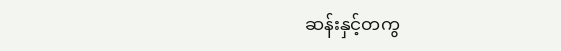ဆန်းနှင့်တကွ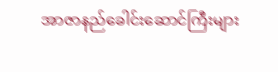အာဇာနည်ခေါင်းဆောင်ကြီးများ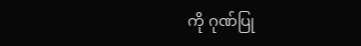ကို ဂုဏ်ပြု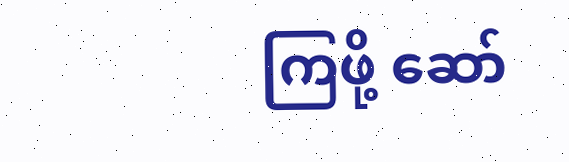ကြဖို့ ဆော်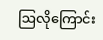ဩလိုကြောင်း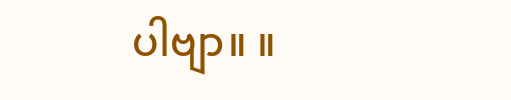ပါဗျာ။ ။